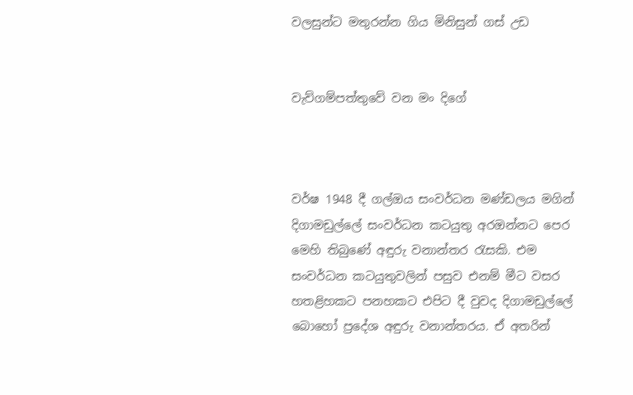වලසුන්ට මතුරන්න ගිය මිනිසුන් ගස් උඩ


වැව්ගම්පත්තුවේ වන මං දිගේ



වර්ෂ 1948 දී ගල්ඔය සංවර්ධන මණ්ඩලය මගින් දිගාමඩුල්ලේ සංවර්ධන කටයුතු අරඔන්නට පෙර මෙහි තිබුණේ අඳුරු වනාන්තර රැසකි. එම සංවර්ධන කටයුතුවලින් පසුව එනම් මීට වසර හතළිහකට පනහකට එපිට දී වුවද දිගාමඩුල්ලේ බොහෝ ප්‍රදේශ අඳුරු වනාන්තරය. ඒ අතරින්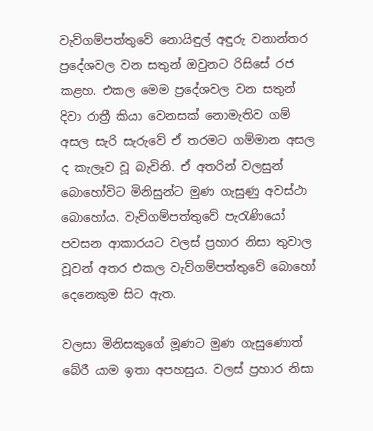වැව්ගම්පත්තුවේ නොයිඳුල් අඳුරු වනාන්තර ප්‍රදේශවල වන සතුන් ඔවුනට රිසිසේ රජ කළහ. එකල මෙම ප්‍රදේශවල වන සතුන් දිවා රාත්‍රී කියා වෙනසක් නොමැතිව ගම් අසල සැරි සැරුවේ ඒ තරමට ගම්මාන අසල ද කැලෑව වූ බැවිනි. ඒ අතරින් වලසුන් බොහෝවිට මිනිසුන්ට මුණ ගැසුණු අවස්ථා බොහෝය. වැව්ගම්පත්තුවේ පැරැණියෝ පවසන ආකාරයට වලස් ප්‍රහාර නිසා තුවාල වූවන් අතර එකල වැව්ගම්පත්තුවේ බොහෝ දෙනෙකුම සිට ඇත.

වලසා මිනිසකුගේ මූණට මුණ ගැසුණොත් බේරී යාම ඉතා අපහසුය. වලස් ප්‍රහාර නිසා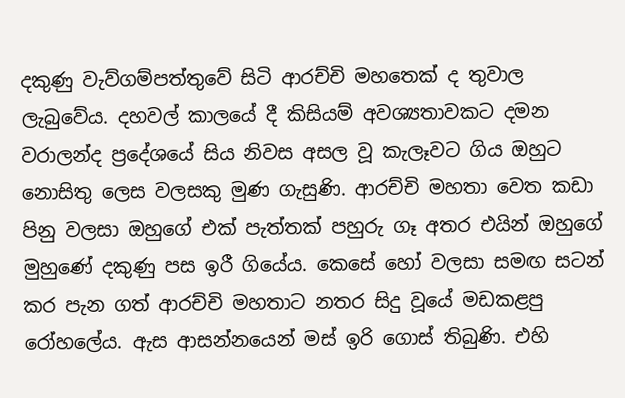දකුණු වැව්ගම්පත්තුවේ සිටි ආරච්චි මහතෙක් ද තුවාල ලැබුවේය. දහවල් කාලයේ දී කිසියම් අවශ්‍යතාවකට දමන වරාලන්ද ප්‍රදේශයේ සිය නිවස අසල වූ කැලෑවට ගිය ඔහුට නොසිතු ලෙස වලසකු මුණ ගැසුණි. ආරච්චි මහතා වෙත කඩා පිනු වලසා ඔහුගේ එක් පැත්තක් පහුරු ගෑ අතර එයින් ඔහුගේ මුහුණේ දකුණු පස ඉරී ගියේය. කෙසේ හෝ වලසා සමඟ සටන් කර පැන ගත් ආරච්චි මහතාට නතර සිදු වූයේ මඩකළපු රෝහලේය. ඇස ආසන්නයෙන් මස් ඉරි ගොස් තිබුණි. එහි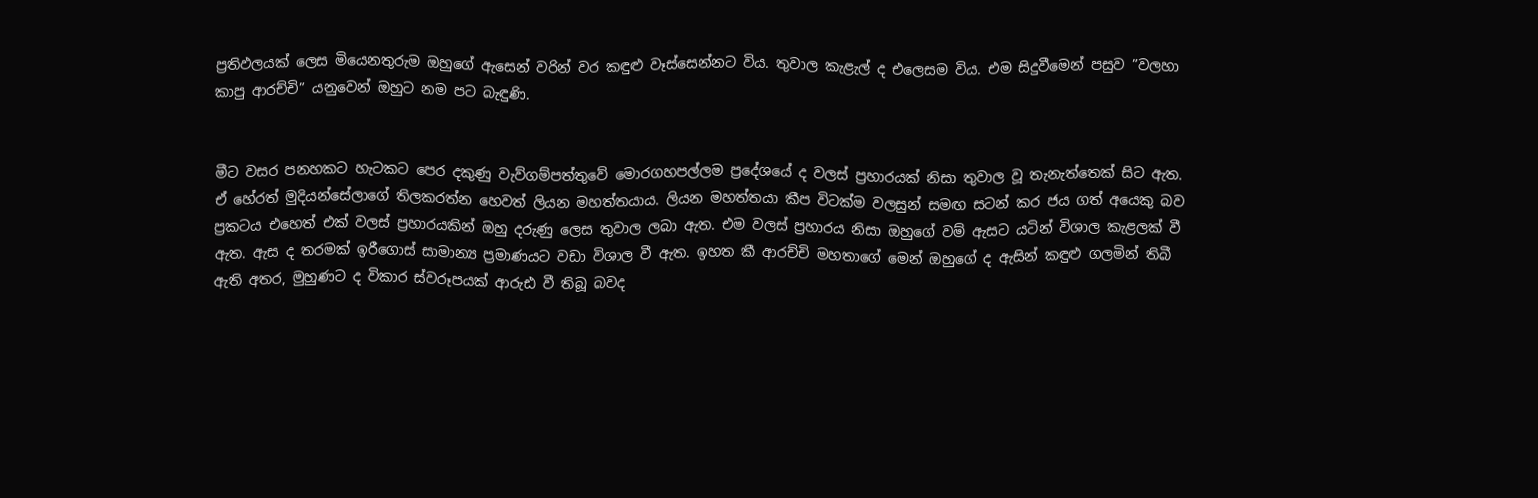ප්‍රතිඵලයක් ලෙස මියෙනතුරුම ඔහුගේ ඇසෙන් වරින් වර කඳුළු වෑස්සෙන්නට විය. තුවාල කැළැල් ද එලෙසම විය. එම සිදුවීමෙන් පසුව ”වලහා කාපු ආරච්චි” යනුවෙන් ඔහුට නම පට බැඳුණි.


මීට වසර පනහකට හැටකට පෙර දකුණු වැව්ගම්පත්තුවේ මොරගහපල්ලම ප්‍රදේශයේ ද වලස් ප්‍රහාරයක් නිසා තුවාල වූ තැනැත්තෙක් සිට ඇත. ඒ හේරත් මුදියන්සේලාගේ තිලකරත්න හෙවත් ලියන මහත්තයාය. ලියන මහත්තයා කීප විටක්ම වලසුන් සමඟ සටන් කර ජය ගත් අයෙකු බව ප්‍රකටය එහෙත් එක් වලස් ප්‍රහාරයකින් ඔහු දරුණු ලෙස තුවාල ලබා ඇත. එම වලස් ප්‍රහාරය නිසා ඔහුගේ වම් ඇසට යටින් විශාල කැළලක් වී ඇත. ඇස ද තරමක් ඉරීගොස් සාමාන්‍ය ප්‍රමාණයට වඩා විශාල වී ඇත. ඉහත කී ආරච්චි මහතාගේ මෙන් ඔහුගේ ද ඇසින් කඳුළු ගලමින් තිබී ඇති අතර, මුහුණට ද විකාර ස්වරූපයක් ආරුඪ වී තිබූ බවද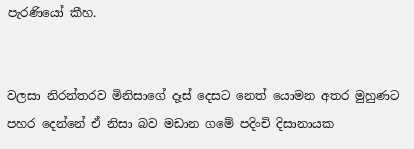පැරණියෝ කීහ.


වලසා නිරන්තරව මිනිසාගේ දෑස් දෙසට නෙත් යොමන අතර මුහුණට පහර දෙන්නේ ඒ නිසා බව මඩාන ගමේ පදිංචි දිසානායක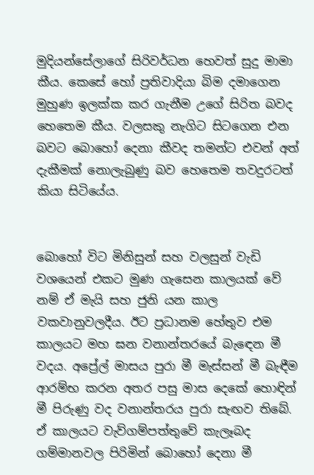මුදියන්සේලාගේ සිරිවර්ධන හෙවත් සුදු මාමා කීය. කෙසේ හෝ ප්‍රතිවාදියා බිම දමාගෙන මුහුණ ඉලක්ක කර ගැනීම උගේ සිරිත බවද හෙතෙම කීය. වලසකු නැගිට සිටගෙන එන බවට බොහෝ දෙනා කීවද තමන්ට එවන් අත් දැකීමක් නොලැබුණු බව හෙතෙම තවදුරටත් කියා සිටියේය.


බොහෝ විට මිනිසුන් සහ වලසුන් වැඩි වශයෙන් එකට මුණ ගැසෙන කාලයක් වේ නම් ඒ මැයි සහ ජුනි යන කාල වකවානුවලදීය. ඊට ප්‍රධානම හේතුව එම කාලයට මහ ඝන වනාන්තරයේ බැඳෙන මී වදය. අප්‍රේල් මාසය පුරා මී මැස්සන් මී බැඳීම ආරම්භ කරන අතර පසු මාස දෙකේ හොඳින් මී පිරුණු වද වනාන්තරය පුරා සැඟව තිබේ. ඒ කාලයට වැව්ගම්පත්තුවේ කැලෑබද ගම්මානවල පිරිමින් බොහෝ දෙනා මී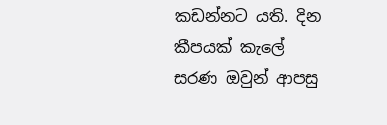කඩන්නට යති. දින කීපයක් කැලේ සරණ ඔවුන් ආපසු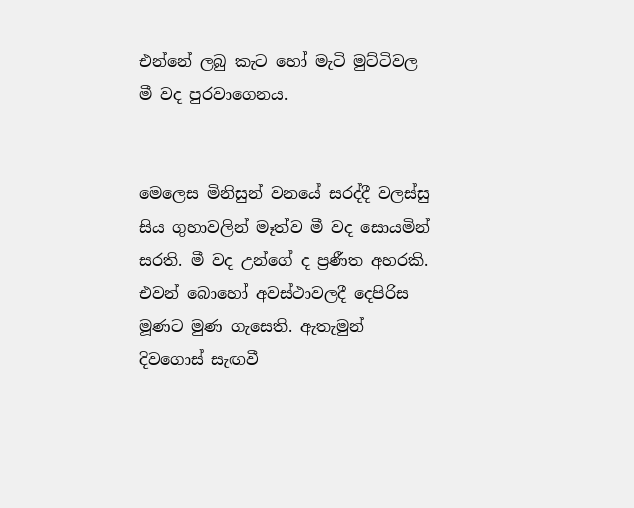එන්නේ ලබු කැට හෝ මැටි මුට්ටිවල මී වද පුරවාගෙනය.


මෙලෙස මිනිසුන් වනයේ සරද්දී වලස්සු සිය ගුහාවලින් මෑත්ව මී වද සොයමින් සරති. මී වද උන්ගේ ද ප්‍රණීත අහරකි. එවන් බොහෝ අවස්ථාවලදී දෙපිරිස මූණට මුණ ගැසෙති. ඇතැමුන් දිවගොස් සැඟවී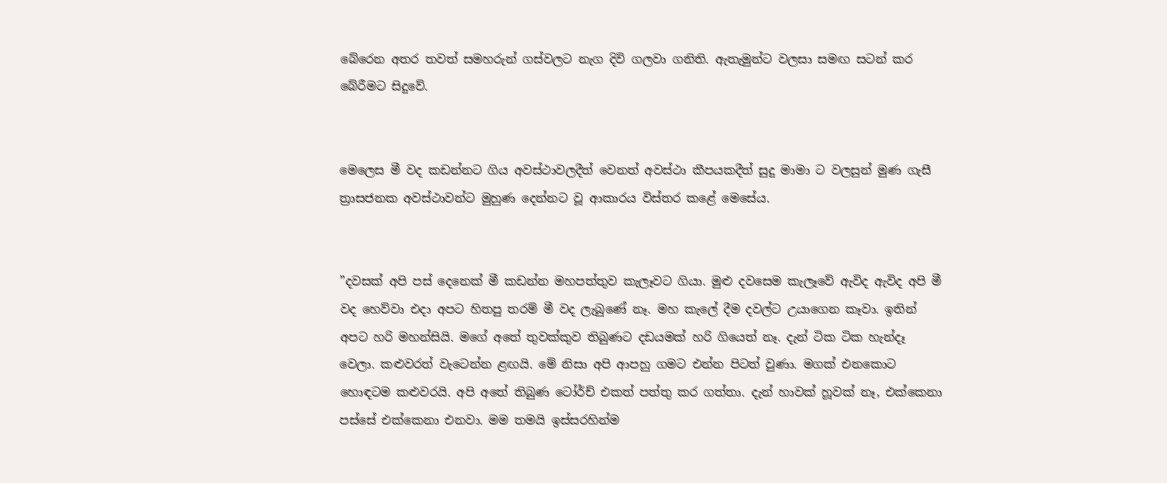බේරෙන අතර තවත් සමහරුන් ගස්වලට නැග දිවි ගලවා ගනිති. ඇතැමුන්ට වලසා සමඟ සටන් කර බේරීමට සිදුවේ.


මෙලෙස මී වද කඩන්නට ගිය අවස්ථාවලදීත් වෙනත් අවස්ථා කීපයකදීත් සුදු මාමා ට වලසුන් මුණ ගැසී ත්‍රාසජනක අවස්ථාවන්ට මුහුණ දෙන්නට වූ ආකාරය විස්තර කළේ මෙසේය.


”දවසක් අපි පස් දෙනෙක් මී කඩන්න මහපත්තුව කැලෑවට ගියා. මුළු දවසෙම කැලෑවේ ඇවිද ඇවිද අපි මී වද හෙව්වා එදා අපට හිතපු තරම් මී වද ලැබුණේ නෑ. මහ කැලේ දීම දවල්ට උයාගෙන කෑවා. ඉතින් අපට හරි මහන්සියි. මගේ අතේ තුවක්කුව තිබුණට දඩයමක් හරි ගියෙත් නෑ. දැන් ටික ටික හැන්දෑ වෙලා. කළුවරත් වැටෙන්න ළඟයි. මේ නිසා අපි ආපහු ගමට එන්න පිටත් වුණා. මගක් එනකොට හොඳටම කළුවරයි. අපි අතේ තිබුණ ටෝර්ච් එකත් පත්තු කර ගත්තා. දැන් හාවක් හූවක් නෑ, එක්කෙනා පස්සේ එක්කෙනා එනවා. මම තමයි ඉස්සරහින්ම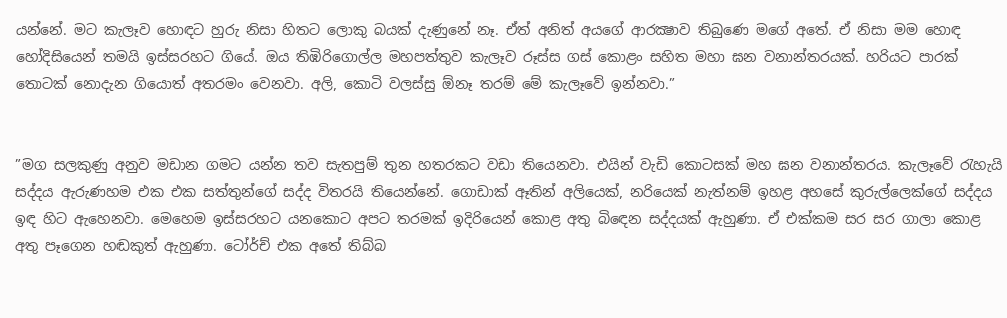යන්නේ. මට කැලෑව හොඳට හුරු නිසා හිතට ලොකු බයක් දැණුනේ නෑ. ඒත් අනිත් අයගේ ආරක්‍ෂාව තිබුණෙ මගේ අතේ. ඒ නිසා මම හොඳ හෝදිසියෙන් තමයි ඉස්සරහට ගියේ. ඔය තිඹිරිගොල්ල මහපත්තුව කැලෑව රූස්ස ගස් කොළං සහිත මහා ඝන වනාන්තරයක්. හරියට පාරක් තොටක් නොදැන ගියොත් අතරමං වෙනවා. අලි, කොටි වලස්සු ඕනෑ තරම් මේ කැලෑවේ ඉන්නවා.”


”මග සලකුණු අනුව මඩාන ගමට යන්න තව සැතපුම් තුන හතරකට වඩා තියෙනවා. එයින් වැඩි කොටසක් මහ ඝන වනාන්තරය. කැලෑවේ රැහැයි සද්දය ඇරුණහම එක එක සත්තුන්ගේ සද්ද විතරයි තියෙන්නේ. ගොඩාක් ඈතින් අලියෙක්, නරියෙක් නැත්නම් ඉහළ අහසේ කුරුල්ලෙක්ගේ සද්දය ඉඳ හිට ඇහෙනවා. මෙහෙම ඉස්සරහට යනකොට අපට තරමක් ඉදිරියෙන් කොළ අතු බිඳෙන සද්දයක් ඇහුණා. ඒ එක්කම සර සර ගාලා කොළ අතු පෑගෙන හඬකුත් ඇහුණා. ටෝර්ච් එක අතේ තිබ්බ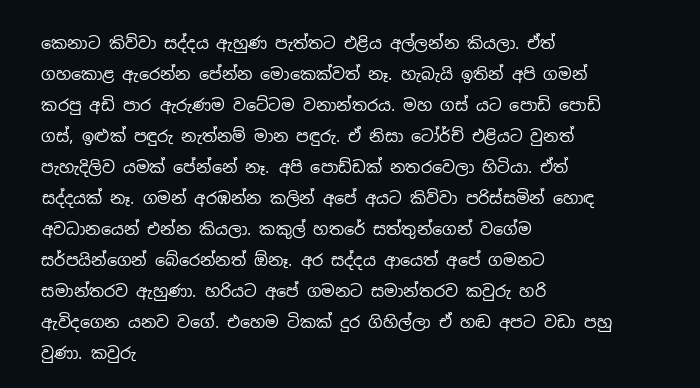කෙනාට කිව්වා සද්දය ඇහුණ පැත්තට එළිය අල්ලන්න කියලා. ඒත් ගහකොළ ඇරෙන්න පේන්න මොකෙක්වත් නෑ. හැබැයි ඉතින් අපි ගමන් කරපු අඩි පාර ඇරුණම වටේටම වනාන්තරය. මහ ගස් යට පොඩි පොඩි ගස්, ඉළුක් පඳුරු නැත්නම් මාන පඳුරු. ඒ නිසා ටෝර්ච් එළියට වුනත් පැහැදිලිව යමක් පේන්නේ නෑ. අපි පොඩ්ඩක් නතරවෙලා හිටියා. ඒත් සද්දයක් නෑ. ගමන් අරඹන්න කලින් අපේ අයට කිව්වා පරිස්සමින් හොඳ අවධානයෙන් එන්න කියලා. කකුල් හතරේ සත්තුන්ගෙන් වගේම සර්පයින්ගෙන් බේරෙන්නත් ඕනෑ. අර සද්දය ආයෙත් අපේ ගමනට සමාන්තරව ඇහුණා. හරියට අපේ ගමනට සමාන්තරව කවුරු හරි ඇවිදගෙන යනව වගේ. එහෙම ටිකක් දුර ගිහිල්ලා ඒ හඬ අපට වඩා පහු වුණා. කවුරු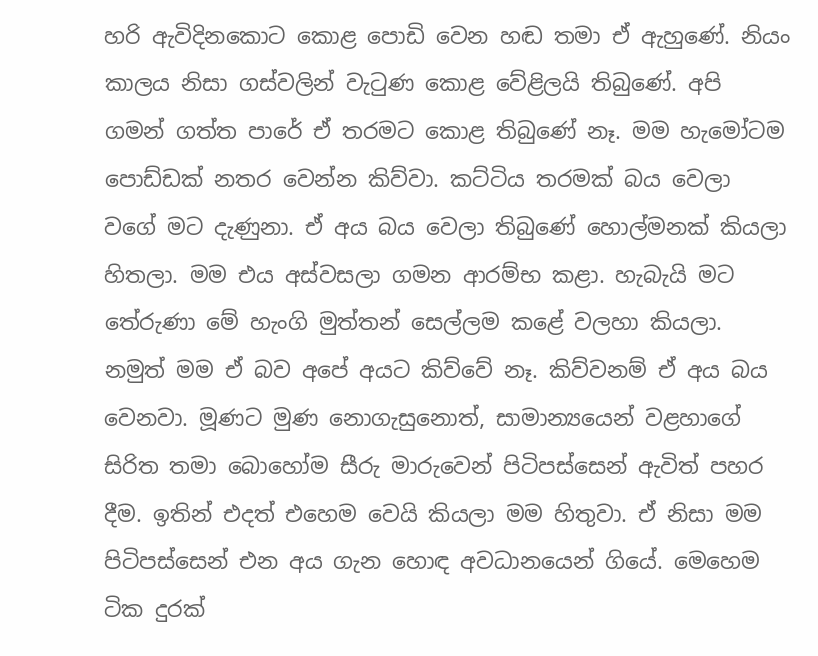හරි ඇවිදිනකොට කොළ පොඩි වෙන හඬ තමා ඒ ඇහුණේ. නියං කාලය නිසා ගස්වලින් වැටුණ කොළ වේළිලයි තිබුණේ. අපි ගමන් ගත්ත පාරේ ඒ තරමට කොළ තිබුණේ නෑ. මම හැමෝටම පොඩ්ඩක් නතර වෙන්න කිව්වා. කට්ටිය තරමක් බය වෙලා වගේ මට දැණුනා. ඒ අය බය වෙලා තිබුණේ හොල්මනක් කියලා හිතලා. මම එය අස්වසලා ගමන ආරම්භ කළා. හැබැයි මට තේරුණා මේ හැංගි මුත්තන් සෙල්ලම කළේ වලහා කියලා. නමුත් මම ඒ බව අපේ අයට කිව්වේ නෑ. කිව්වනම් ඒ අය බය වෙනවා. මූණට මුණ නොගැසුනොත්, සාමාන්‍යයෙන් වළහාගේ සිරිත තමා බොහෝම සීරු මාරුවෙන් පිටිපස්සෙන් ඇවිත් පහර දීම. ඉතින් එදත් එහෙම වෙයි කියලා මම හිතුවා. ඒ නිසා මම පිටිපස්සෙන් එන අය ගැන හොඳ අවධානයෙන් ගියේ. මෙහෙම ටික දුරක්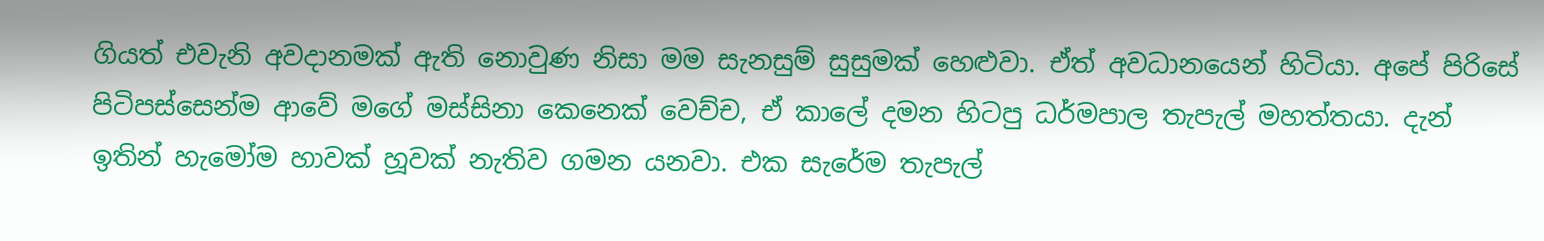ගියත් එවැනි අවදානමක් ඇති නොවුණ නිසා මම සැනසුම් සුසුමක් හෙළුවා. ඒත් අවධානයෙන් හිටියා. අපේ පිරිසේ පිටිපස්සෙන්ම ආවේ මගේ මස්සිනා කෙනෙක් වෙච්ච, ඒ කාලේ දමන හිටපු ධර්මපාල තැපැල් මහත්තයා. දැන් ඉතින් හැමෝම හාවක් හූවක් නැතිව ගමන යනවා. එක සැරේම තැපැල්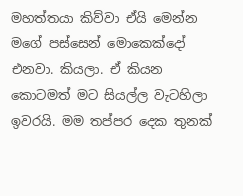මහත්තයා කිව්වා ඒයි මෙන්න මගේ පස්සෙන් මොකෙක්දෝ එනවා. කියලා. ඒ කියන කොටමත් මට සියල්ල වැටහිලා ඉවරයි. මම තප්පර දෙක තුනක්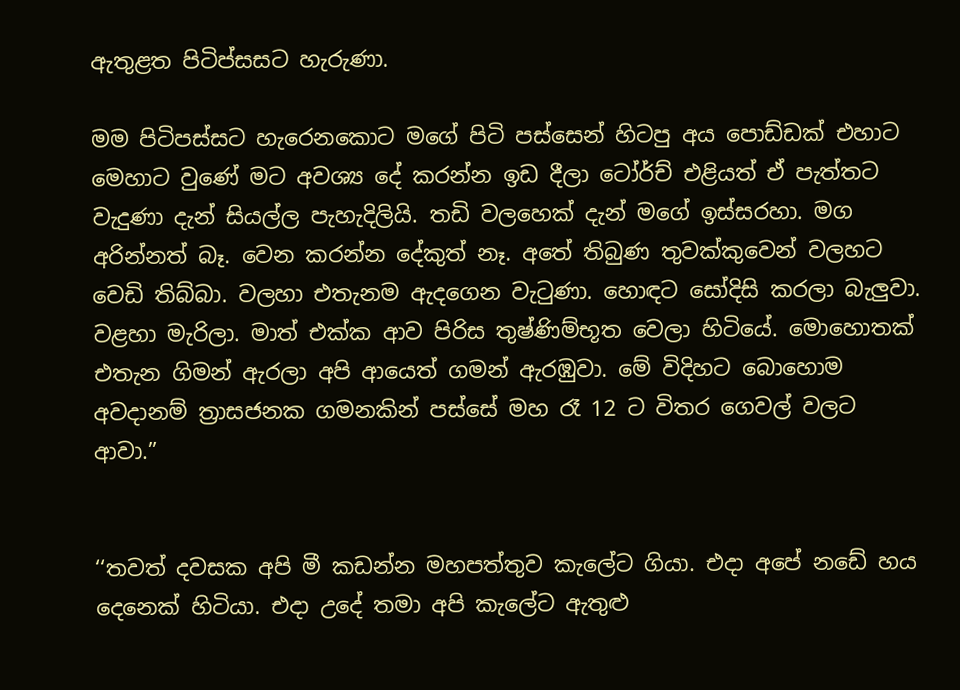ඇතුළත පිටිප්සසට හැරුණා.

මම පිටිපස්සට හැරෙනකොට මගේ පිටි පස්සෙන් හිටපු අය පොඩ්ඩක් එහාට මෙහාට වුණේ මට අවශ්‍ය දේ කරන්න ඉඩ දීලා ටෝර්ච් එළියත් ඒ පැත්තට වැදුණා දැන් සියල්ල පැහැදිලියි. තඩි වලහෙක් දැන් මගේ ඉස්සරහා. මග අරින්නත් බෑ. වෙන කරන්න දේකුත් නෑ. අතේ තිබුණ තුවක්කුවෙන් වලහට වෙඩි තිබ්බා. වලහා එතැනම ඇදගෙන වැටුණා. හොඳට සෝදිසි කරලා බැලුවා. වළහා මැරිලා. මාත් එක්ක ආව පිරිස තුෂ්ණිම්භූත වෙලා හිටියේ. මොහොතක් එතැන ගිමන් ඇරලා අපි ආයෙත් ගමන් ඇරඹුවා. මේ විදිහට බොහොම අවදානම් ත්‍රාසජනක ගමනකින් පස්සේ මහ රෑ 12 ට විතර ගෙවල් වලට ආවා.”


‘‘තවත් දවසක අපි මී කඩන්න මහපත්තුව කැලේට ගියා. එදා අපේ නඩේ හය දෙනෙක් හිටියා. එදා උදේ තමා අපි කැලේට ඇතුළු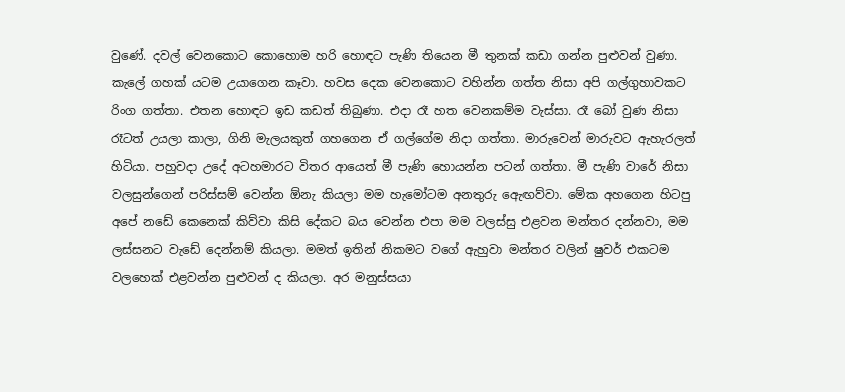වුණේ. දවල් වෙනකොට කොහොම හරි හොඳට පැණි තියෙන මී තුනක් කඩා ගන්න පුළුවන් වුණා. කැලේ ගහක් යටම උයාගෙන කෑවා. හවස දෙක වෙනකොට වහින්න ගත්ත නිසා අපි ගල්ගුහාවකට රිංග ගත්තා. එතන හොඳට ඉඩ කඩත් තිබුණා. එදා රෑ හත වෙනකම්ම වැස්සා. රෑ බෝ වුණ නිසා රෑටත් උයලා කාලා, ගිනි මැලයකුත් ගහගෙන ඒ ගල්ගේම නිදා ගත්තා. මාරුවෙන් මාරුවට ඇහැරලත් හිටියා. පහුවදා උදේ අටහමාරට විතර ආයෙත් මී පැණි හොයන්න පටන් ගත්තා. මී පැණි වාරේ නිසා වලසුන්ගෙන් පරිස්සම් වෙන්න ඕනැ කියලා මම හැමෝටම අනතුරු ඇෙඟව්වා. මේක අහගෙන හිටපු අපේ නඩේ කෙනෙක් කිව්වා කිසි දේකට බය වෙන්න එපා මම වලස්සු එළවන මන්තර දන්නවා, මම ලස්සනට වැඩේ දෙන්නම් කියලා. මමත් ඉතින් නිකමට වගේ ඇහුවා මන්තර වලින් ෂුවර් එකටම වලහෙක් එළවන්න පුළුවන් ද කියලා. අර මනුස්සයා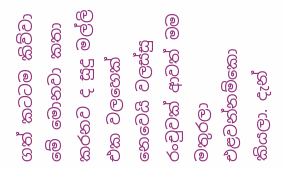ගත් කටටම කිව්වා මේ මොනවා කතා කරනව ද සුදු මල්ලි එක වලහෙක් නෙවෙයි වලස්සු රංචුවක් ආවත් මම මතුරලා එළවන්නම්කො කියලා. දැන්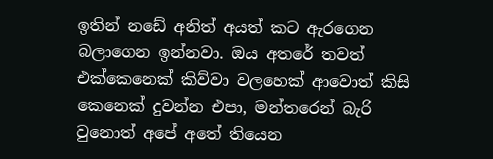ඉතින් නඩේ අනිත් අයත් කට ඇරගෙන බලාගෙන ඉන්නවා. ඔය අතරේ තවත් එක්කෙනෙක් කිව්වා වලහෙක් ආවොත් කිසි කෙනෙක් දුවන්න එපා, මන්තරෙන් බැරි වුනොත් අපේ අතේ තියෙන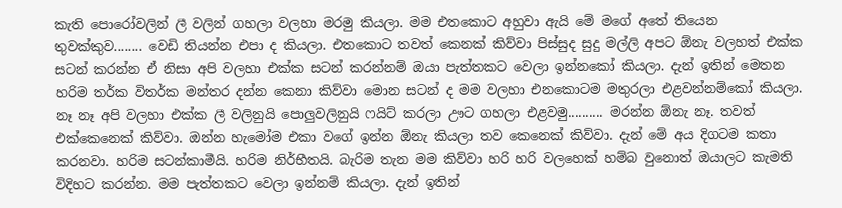කැති පොරෝවලින් ලී වලින් ගහලා වලහා මරමු කියලා. මම එතකොට අහුවා ඇයි මේ මගේ අතේ තියෙන තුවක්කුව........ වෙඩි තියන්න එපා ද කියලා. එතකොට තවත් කෙනක් කිව්වා පිස්සුද සුදු මල්ලි අපට ඕනැ වලහත් එක්ක සටන් කරන්න ඒ නිසා අපි වලහා එක්ක සටන් කරන්නම් ඔයා පැත්තකට වෙලා ඉන්නකෝ කියලා. දැන් ඉතින් මෙතන හරිම තර්ක විතර්ක මන්තර දන්න කෙනා කිව්වා මොන සටන් ද මම වලහා එනකොටම මතුරලා එළවන්නම්කෝ කියලා. නෑ නෑ අපි වලහා එක්ක ලී වලිනුයි පොලුවලිනුයි ෆයිට් කරලා ඌට ගහලා එළවමු.......... මරන්න ඕනැ නෑ. තවත් එක්කෙනෙක් කිව්වා. ඔන්න හැමෝම එකා වගේ ඉන්න ඕනැ කියලා තව කෙනෙක් කිව්වා. දැන් මේ අය දිගටම කතා කරනවා. හරිම සටන්කාමීයි. හරිම නිර්භීතයි. බැරිම තැන මම කිව්වා හරි හරි වලහෙක් හම්බ වුනොත් ඔයාලට කැමති විදිහට කරන්න. මම පැත්තකට වෙලා ඉන්නම් කියලා. දැන් ඉතින්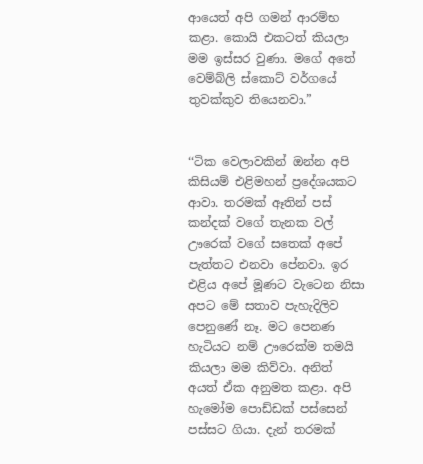ආයෙත් අපි ගමන් ආරම්භ කළා. කොයි එකටත් කියලා මම ඉස්සර වුණා. මගේ අතේ වෙම්බ්ලි ස්කොට් වර්ගයේ තුවක්කුව තියෙනවා.”


‘‘ටික වෙලාවකින් ඔන්න අපි කිසියම් එළිමහන් ප්‍රදේශයකට ආවා. තරමක් ඈතින් පස් කන්දක් වගේ තැනක වල් ඌරෙක් වගේ සතෙක් අපේ පැත්තට එනවා පේනවා. ඉර එළිය අපේ මූණට වැටෙන නිසා අපට මේ සතාව පැහැදිලිව පෙනුණේ නෑ. මට පෙනණ හැටියට නම් ඌරෙක්ම තමයි කියලා මම කිව්වා. අනිත් අයත් ඒක අනුමත කළා. අපි හැමෝම පොඩ්ඩක් පස්සෙන් පස්සට ගියා. දැන් තරමක්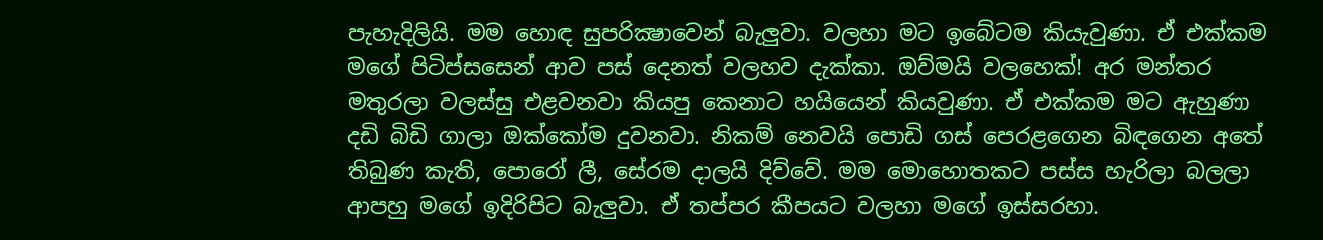පැහැදිලියි. මම හොඳ සුපරික්‍ෂාවෙන් බැලුවා. වලහා මට ඉබේටම කියැවුණා. ඒ එක්කම මගේ පිටිප්සසෙන් ආව පස් දෙනත් වලහව දැක්කා. ඔව්මයි වලහෙක්! අර මන්තර මතුරලා වලස්සු එළවනවා කියපු කෙනාට හයියෙන් කියවුණා. ඒ එක්කම මට ඇහුණා දඩි බිඩි ගාලා ඔක්කෝම දුවනවා. නිකම් නෙවයි පොඩි ගස් පෙරළගෙන බිඳගෙන අතේ තිබුණ කැති, පොරෝ ලී, සේරම දාලයි දිව්වේ. මම මොහොතකට පස්ස හැරිලා බලලා ආපහු මගේ ඉදිරිපිට බැලුවා. ඒ තප්පර කීපයට වලහා මගේ ඉස්සරහා.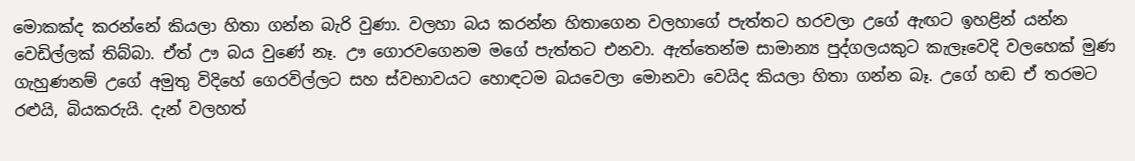මොකක්ද කරන්නේ කියලා හිතා ගන්න බැරි වුණා. වලහා බය කරන්න හිතාගෙන වලහාගේ පැත්තට හරවලා උගේ ඇඟට ඉහළින් යන්න වෙඩිල්ලක් තිබ්බා. ඒත් ඌ බය වුණේ නෑ. ඌ ගොරවගෙනම මගේ පැත්තට එනවා. ඇත්තෙන්ම සාමාන්‍ය පුද්ගලයකුට කැලෑවෙදි වලහෙක් මුණ ගැහුණනම් උගේ අමුතු විදිහේ ගෙරවිල්ලට සහ ස්වභාවයට හොඳටම බයවෙලා මොනවා වෙයිද කියලා හිතා ගන්න බෑ. උගේ හඬ ඒ තරමට රළුයි, බියකරුයි. දැන් වලහත්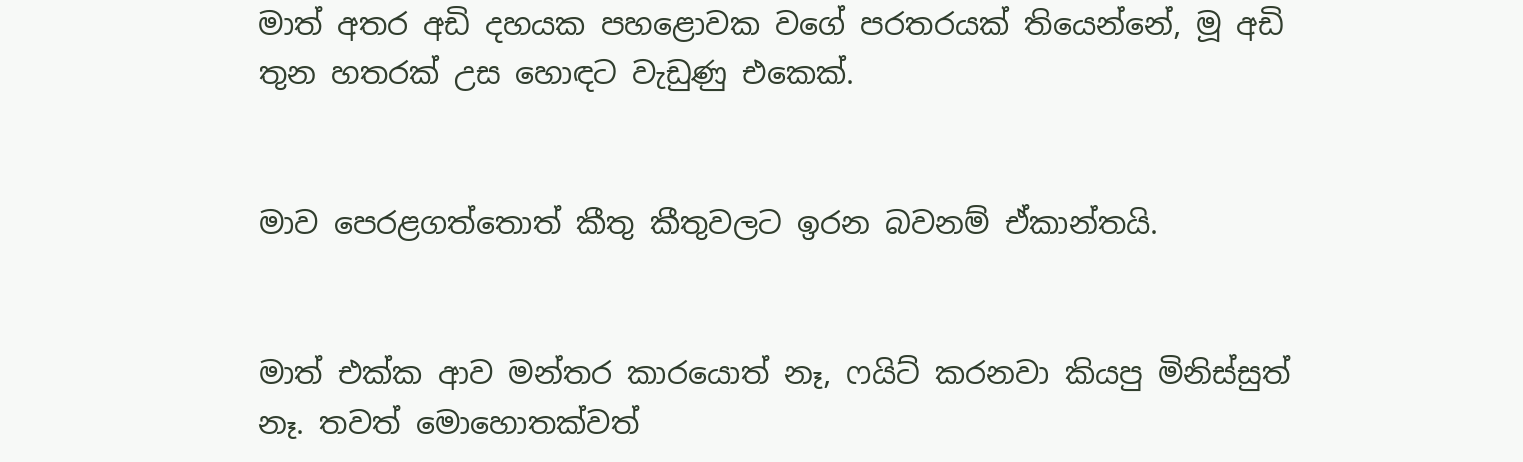මාත් අතර අඩි දහයක පහළොවක වගේ පරතරයක් තියෙන්නේ, මූ අඩි තුන හතරක් උස හොඳට වැඩුණු එකෙක්.


මාව පෙරළගත්තොත් කීතු කීතුවලට ඉරන බවනම් ඒකාන්තයි.


මාත් එක්ක ආව මන්තර කාරයොත් නෑ, ෆයිට් කරනවා කියපු මිනිස්සුත් නෑ. තවත් මොහොතක්වත්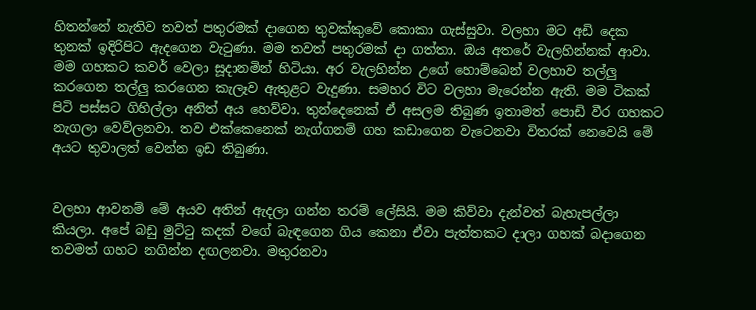හිතන්නේ නැතිව තවත් පතුරමක් දාගෙන තුවක්කුවේ කොකා ගැස්සුවා. වලහා මට අඩි දෙක තුනක් ඉදිරිපිට ඇදගෙන වැටුණා. මම තවත් පතුරමක් දා ගත්තා. ඔය අතරේ වැලහින්නක් ආවා. මම ගහකට කවර් වෙලා සූදානමින් හිටියා. අර වැලහින්න උගේ හොම්බෙන් වලහාව තල්ලු කරගෙන තල්ලු කරගෙන කැලෑව ඇතුළට වැදුණා. සමහර විට වලහා මැරෙන්න ඇති. මම ටිකක් පිටි පස්සට ගිහිල්ලා අනිත් අය හෙව්වා. තුන්දෙනෙක් ඒ අසලම තිබුණ ඉතාමත් පොඩි වීර ගහකට නැගලා වෙව්ලනවා. තව එක්කෙනෙක් නැග්ගනම් ගහ කඩාගෙන වැටෙනවා විතරක් නෙවෙයි මේ අයට තුවාලත් වෙන්න ඉඩ තිබුණා.


වලහා ආවනම් මේ අයව අතින් ඇදලා ගන්න තරම් ලේසියි. මම කිව්වා දැන්වත් බැහැපල්ලා කියලා. අපේ බඩු මුට්ටු කදක් වගේ බැඳගෙන ගිය කෙනා ඒවා පැත්තකට දාලා ගහක් බදාගෙන තවමත් ගහට නගින්න දඟලනවා. මතුරනවා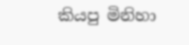කියපු මිනිහා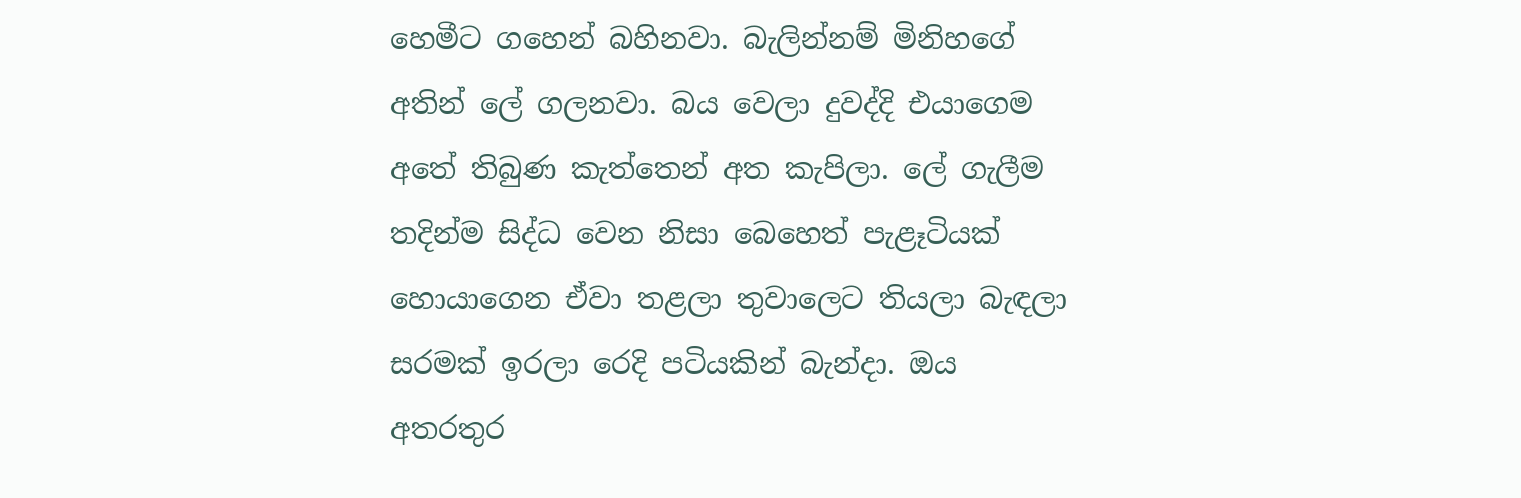හෙමීට ගහෙන් බහිනවා. බැලින්නම් මිනිහගේ අතින් ලේ ගලනවා. බය වෙලා දුවද්දි එයාගෙම අතේ තිබුණ කැත්තෙන් අත කැපිලා. ලේ ගැලීම තදින්ම සිද්ධ වෙන නිසා බෙහෙත් පැළෑටියක් හොයාගෙන ඒවා තළලා තුවාලෙට තියලා බැඳලා සරමක් ඉරලා රෙදි පටියකින් බැන්දා. ඔය අතරතුර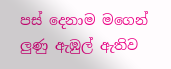පස් දෙනාම මගෙන් ලුණු ඇඹුල් ඇතිව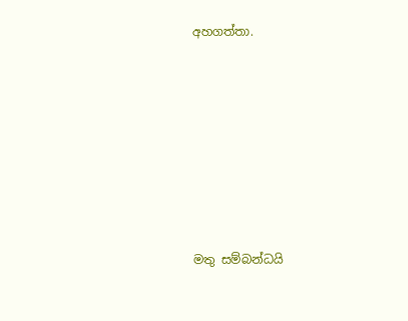අහගත්තා.








මතු සම්බන්ධයි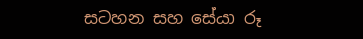සටහන සහ සේයා රූ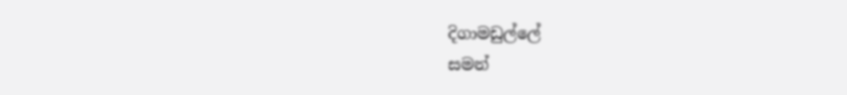දිගාමඩුල්ලේ
සමන්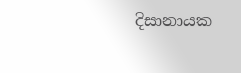දිසානායක